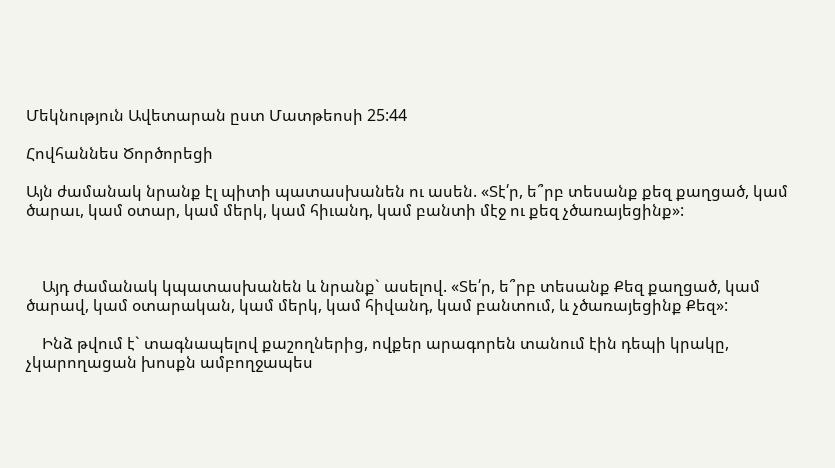Մեկնություն Ավետարան ըստ Մատթեոսի 25:44

Հովհաննես Ծործորեցի

Այն ժամանակ նրանք էլ պիտի պատասխանեն ու ասեն. «Տէ՛ր, ե՞րբ տեսանք քեզ քաղցած, կամ ծարաւ, կամ օտար, կամ մերկ, կամ հիւանդ, կամ բանտի մէջ ու քեզ չծառայեցինք»:



    Այդ ժամանակ կպատասխանեն և նրանք` ասելով. «Տե՛ր, ե՞րբ տեսանք Քեզ քաղցած, կամ ծարավ, կամ օտարական, կամ մերկ, կամ հիվանդ, կամ բանտում, և չծառայեցինք Քեզ»:

    Ինձ թվում է` տագնապելով քաշողներից, ովքեր արագորեն տանում էին դեպի կրակը, չկարողացան խոսքն ամբողջապես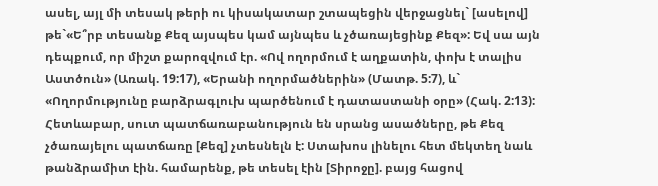ասել, այլ մի տեսակ թերի ու կիսակատար շտապեցին վերջացնել` [ասելով] թե`«Ե՞րբ տեսանք Քեզ այսպես կամ այնպես և չծառայեցինք Քեզ»: Եվ սա այն դեպքում, որ միշտ քարոզվում էր. «Ով ողորմում է աղքատին, փոխ է տալիս Աստծուն» (Առակ. 19:17), «Երանի ողորմածներին» (Մատթ. 5:7), և` «Ողորմությունը բարձրագլուխ պարծենում է դատաստանի օրը» (Հակ. 2:13): Հետևաբար, սուտ պատճառաբանություն են սրանց ասածները, թե Քեզ չծառայելու պատճառը [Քեզ] չտեսնելն է: Ստախոս լինելու հետ մեկտեղ նաև թանձրամիտ էին. համարենք, թե տեսել էին [Տիրոջը]. բայց հացով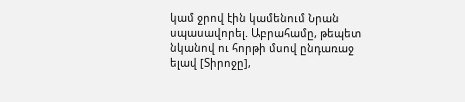կամ ջրով էին կամենում Նրան սպասավորել. Աբրահամը, թեպետ նկանով ու հորթի մսով ընդառաջ ելավ [Տիրոջը],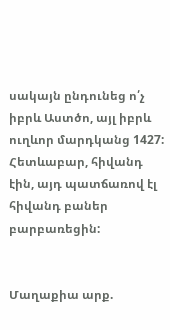սակայն ընդունեց ո՛չ իբրև Աստծո, այլ իբրև ուղևոր մարդկանց 1427: Հետևաբար, հիվանդ էին, այդ պատճառով էլ հիվանդ բաներ բարբառեցին:


Մաղաքիա արք.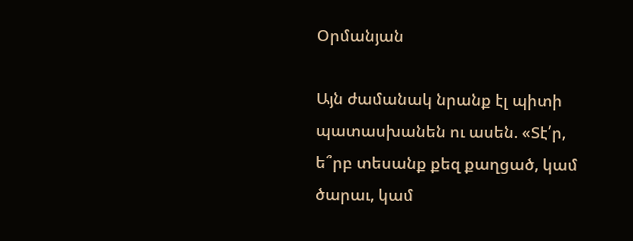Օրմանյան

Այն ժամանակ նրանք էլ պիտի պատասխանեն ու ասեն. «Տէ՛ր, ե՞րբ տեսանք քեզ քաղցած, կամ ծարաւ, կամ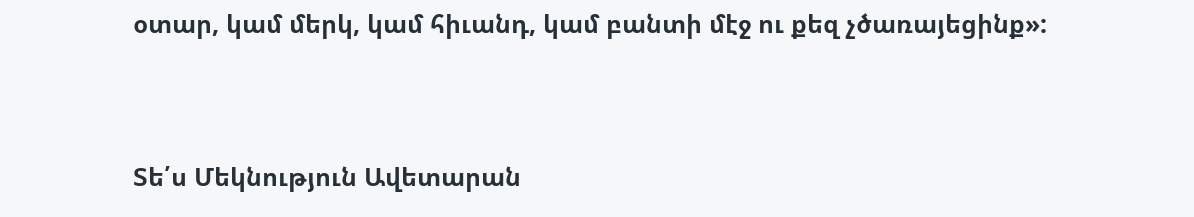օտար, կամ մերկ, կամ հիւանդ, կամ բանտի մէջ ու քեզ չծառայեցինք»:


Տե՛ս Մեկնություն Ավետարան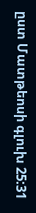ըստ Մատթեոսի գլուխ 25:31